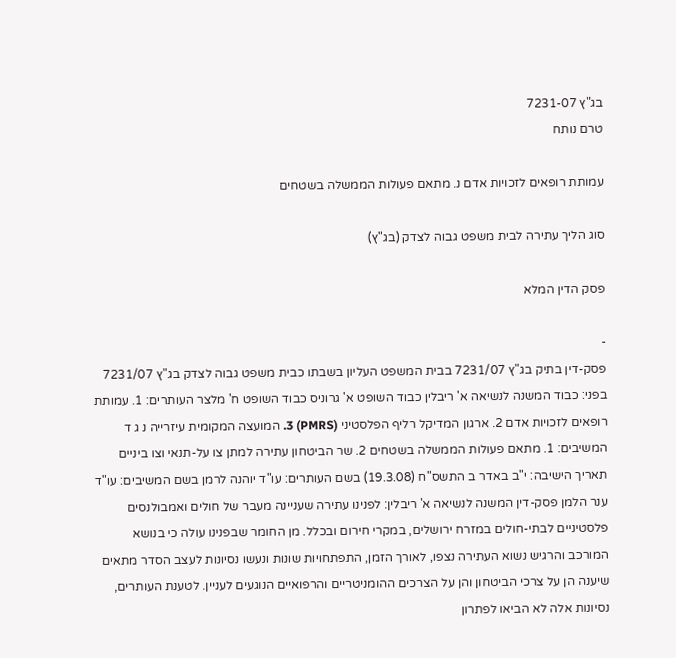בג"ץ 7231-07
טרם נותח

עמותת רופאים לזכויות אדם נ. מתאם פעולות הממשלה בשטחים

סוג הליך עתירה לבית משפט גבוה לצדק (בג"ץ)

פסק הדין המלא

-
פסק-דין בתיק בג"ץ 7231/07 בבית המשפט העליון בשבתו כבית משפט גבוה לצדק בג"ץ 7231/07 בפני: כבוד המשנה לנשיאה א' ריבלין כבוד השופט א' גרוניס כבוד השופט ח' מלצר העותרים: 1. עמותת רופאים לזכויות אדם 2. ארגון המדיקל רליף הפלסטיני (PMRS) 3. המועצה המקומית עיזרייה נ ג ד המשיבים: 1. מתאם פעולות הממשלה בשטחים 2. שר הביטחון עתירה למתן צו על-תנאי וצו ביניים תאריך הישיבה: י"ב באדר ב התשס"ח (19.3.08) בשם העותרים: עו"ד יוהנה לרמן בשם המשיבים: עו"ד ענר הלמן פסק-דין המשנה לנשיאה א' ריבלין: לפנינו עתירה שעניינה מעבר של חולים ואמבולנסים פלסטיניים לבתי-חולים במזרח ירושלים, במקרי חירום ובכלל. מן החומר שבפנינו עולה כי בנושא המורכב והרגיש נשוא העתירה נצפו, לאורך הזמן, התפתחויות שונות ונעשו נסיונות לעצב הסדר מתאים שיענה הן על צרכי הביטחון והן על הצרכים ההומניטריים והרפואיים הנוגעים לעניין. לטענת העותרים, נסיונות אלה לא הביאו לפתרון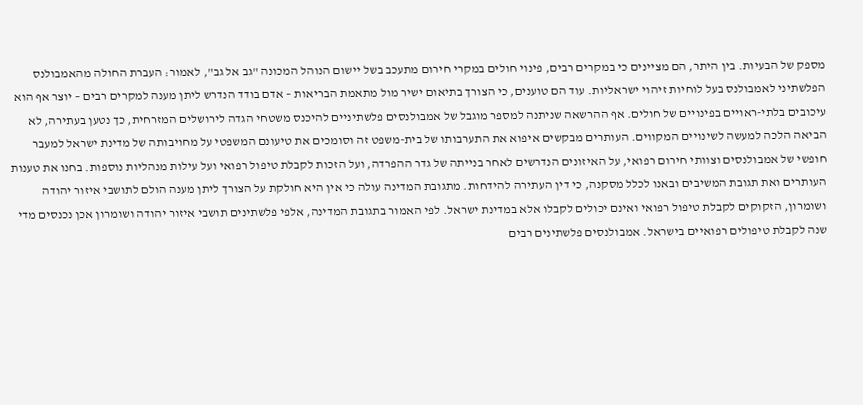מספק של הבעיות. בין היתר, הם מציינים כי במקרים רבים, פינוי חולים במקרי חירום מתעכב בשל יישום הנוהל המכונה "גב אל גב", לאמור: העברת החולה מהאמבולנס הפלשתיני לאמבולנס בעל לוחיות זיהוי ישראליות. עוד הם טוענים, כי הצורך בתיאום ישיר מול מתאמת הבריאות – אדם בודד הנדרש ליתן מענה למקרים רבים – יוצר אף הוא עיכובים בלתי-ראויים בפינויים של חולים. אף ההרשאה שניתנה למספר מוגבל של אמבולנסים פלשתיניים להיכנס משטחי הגדה לירושלים המזרחית, כך נטען בעתירה, לא הביאה הלכה למעשה לשינויים המקווים. העותרים מבקשים איפוא את התערבותו של בית-משפט זה וסומכים את טיעונם המשפטי על מחויבותה של מדינת ישראל למעבר חופשי של אמבולנסים וצוותי חירום רפואי, על האיזונים הנדרשים לאחר בנייתה של גדר ההפרדה, ועל הזכות לקבלת טיפול רפואי ועל עילות מנהליות נוספות. בחנו את טענות העותרים ואת תגובת המשיבים ובאנו לכלל מסקנה, כי דין העתירה להידחות. מתגובת המדינה עולה כי אין היא חולקת על הצורך ליתן מענה הולם לתושבי איזור יהודה ושומרון, הזקוקים לקבלת טיפול רפואי ואינם יכולים לקבלו אלא במדינת ישראל. לפי האמור בתגובת המדינה, אלפי פלשתינים תושבי איזור יהודה ושומרון אכן נכנסים מדי שנה לקבלת טיפולים רפואיים בישראל. אמבולנסים פלשתינים רבים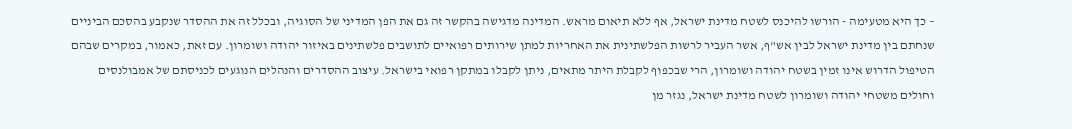– כך היא מטעימה - הורשו להיכנס לשטח מדינת ישראל, אף ללא תיאום מראש. המדינה מדגישה בהקשר זה גם את הפן המדיני של הסוגיה, ובכלל זה את ההסדר שנקבע בהסכם הביניים שנחתם בין מדינת ישראל לבין אש"ף, אשר העביר לרשות הפלשתינית את האחריות למתן שירותים רפואיים לתושבים פלשתינים באיזור יהודה ושומרון. עם זאת, כאמור, במקרים שבהם הטיפול הדרוש אינו זמין בשטח יהודה ושומרון, הרי שבכפוף לקבלת היתר מתאים, ניתן לקבלו במתקן רפואי בישראל. עיצוב ההסדרים והנהלים הנוגעים לכניסתם של אמבולנסים וחולים משטחי יהודה ושומרון לשטח מדינת ישראל, נגזר מן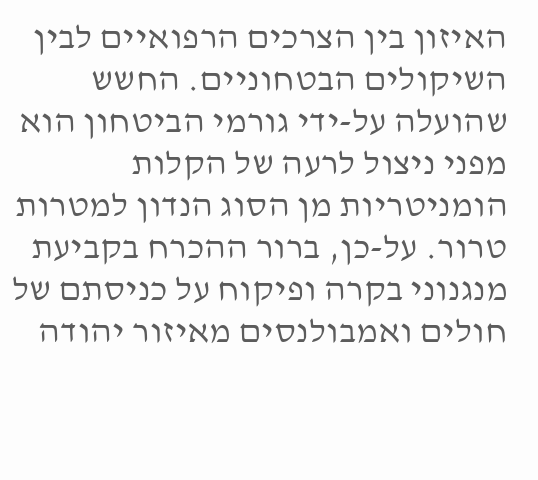האיזון בין הצרכים הרפואיים לבין השיקולים הבטחוניים. החשש שהועלה על-ידי גורמי הביטחון הוא מפני ניצול לרעה של הקלות הומניטריות מן הסוג הנדון למטרות טרור. על-כן, ברור ההכרח בקביעת מנגנוני בקרה ופיקוח על כניסתם של חולים ואמבולנסים מאיזור יהודה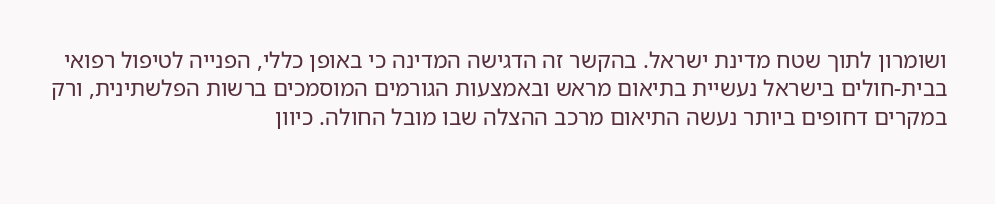ושומרון לתוך שטח מדינת ישראל. בהקשר זה הדגישה המדינה כי באופן כללי, הפנייה לטיפול רפואי בבית-חולים בישראל נעשיית בתיאום מראש ובאמצעות הגורמים המוסמכים ברשות הפלשתינית, ורק במקרים דחופים ביותר נעשה התיאום מרכב ההצלה שבו מובל החולה. כיוון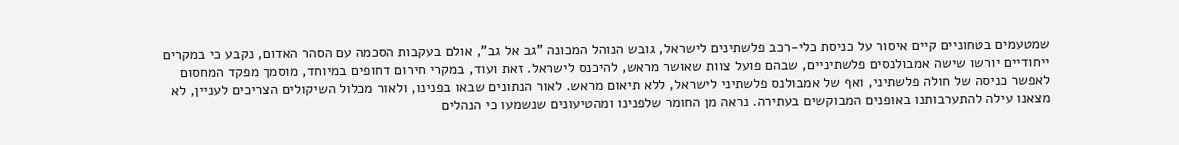שמטעמים בטחוניים קיים איסור על כניסת כלי-רכב פלשתינים לישראל, גובש הנוהל המכונה "גב אל גב", אולם בעקבות הסכמה עם הסהר האדום, נקבע כי במקרים ייחודיים יורשו שישה אמבולנסים פלשתיניים, שבהם פועל צוות שאושר מראש, להיכנס לישראל. זאת ועוד, במקרי חירום דחופים במיוחד, מוסמך מפקד המחסום לאפשר כניסה של חולה פלשתיני, ואף של אמבולנס פלשתיני לישראל, ללא תיאום מראש. לאור הנתונים שבאו בפנינו, ולאור מכלול השיקולים הצריכים לעניין, לא מצאנו עילה להתערבותנו באופנים המבוקשים בעתירה. נראה מן החומר שלפנינו ומהטיעונים שנשמעו כי הנהלים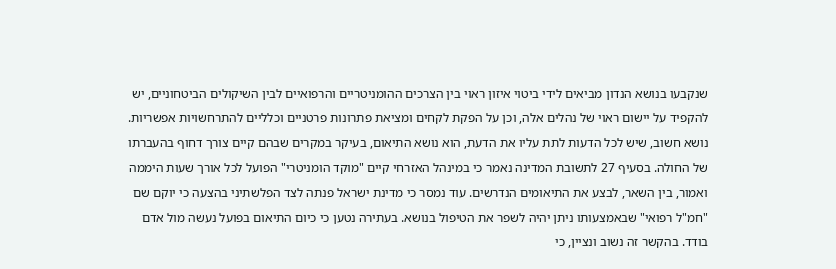שנקבעו בנושא הנדון מביאים לידי ביטוי איזון ראוי בין הצרכים ההומניטריים והרפואיים לבין השיקולים הביטחוניים, יש להקפיד על יישום ראוי של נהלים אלה, וכן על הפקת לקחים ומציאת פתרונות פרטניים וכלליים להתרחשויות אפשריות. נושא חשוב, שיש לכל הדעות לתת עליו את הדעת, הוא נושא התיאום, בעיקר במקרים שבהם קיים צורך דחוף בהעברתו של החולה. בסעיף 27 לתשובת המדינה נאמר כי במינהל האזרחי קיים "מוקד הומניטרי" הפועל לכל אורך שעות היממה ואמור, בין השאר, לבצע את התיאומים הנדרשים. עוד נמסר כי מדינת ישראל פנתה לצד הפלשתיני בהצעה כי יוקם שם "חמ"ל רפואי" שבאמצעותו ניתן יהיה לשפר את הטיפול בנושא. בעתירה נטען כי כיום התיאום בפועל נעשה מול אדם בודד. בהקשר זה נשוב ונציין, כי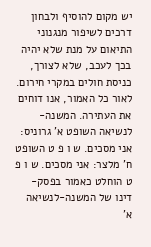יש מקום להוסיף ולבחון דרכים לשיפור מנגנוני התיאום על מנת שלא יהיה בכך לעכב, שלא לצורך, כניסת חולים במקרי חירום. לאור כל האמור, אנו דוחים את העתירה. המשנה-לנשיאה השופט א' גרוניס: אני מסכים. ש ו פ ט השופט ח' מלצר: אני מסכים. ש ו פ ט הוחלט כאמור בפסק-דינו של המשנה-לנשיאה א'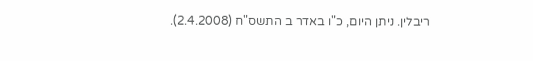ריבלין. ניתן היום, כ"ו באדר ב התשס"ח (2.4.2008).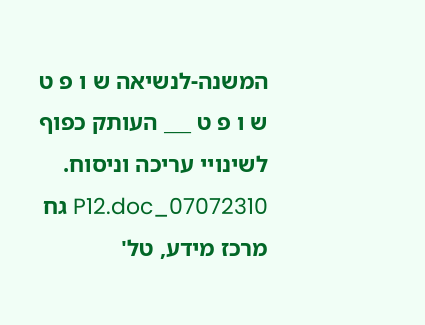המשנה-לנשיאה ש ו פ ט ש ו פ ט ___ העותק כפוף לשינויי עריכה וניסוח. 07072310_P12.doc גח מרכז מידע, טל'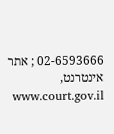02-6593666 ; אתר אינטרנט, www.court.gov.il